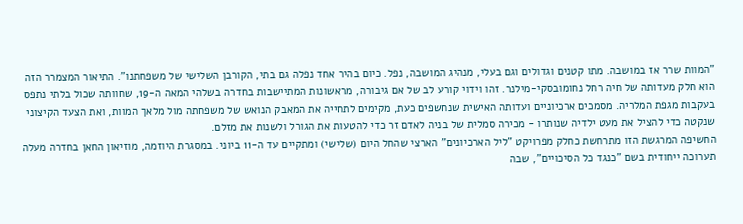"המוות שרר אז במושבה. מתו קטנים וגדולים וגם בעלי, מנהיג המושבה, נפל. כיום בהיר אחד נפלה גם בתי, הקורבן השלישי של משפחתנו". התיאור המצמרר הזה הוא חלק מעדותה של חיה רחל נחומובסקי-מילנר. זהו וידוי קורע לב של אם גיבורה, מראשונות המתיישבות בחדרה בשלהי המאה ה-19, שחוותה שכול בלתי נתפס בעקבות מגפת המלריה. מסמכים ארכיוניים ועדותה האישית שנחשפים כעת, מקימים לתחייה את המאבק הנואש של משפחתה מול מלאך המוות, ואת הצעד הקיצוני שנקטה כדי להציל את מעט ילדיה שנותרו - מכירה סמלית של בניה לאדם זר כדי להטעות את הגורל ולשנות את מזלם.
החשיפה המרגשת הזו מתרחשת כחלק מפרויקט "ליל הארכיונים" הארצי שהחל היום (שלישי) ומתקיים עד ה-11 ביוני. במסגרת היוזמה, מוזיאון החאן בחדרה מעלה תערוכה ייחודית בשם "כנגד כל הסיכויים", שבה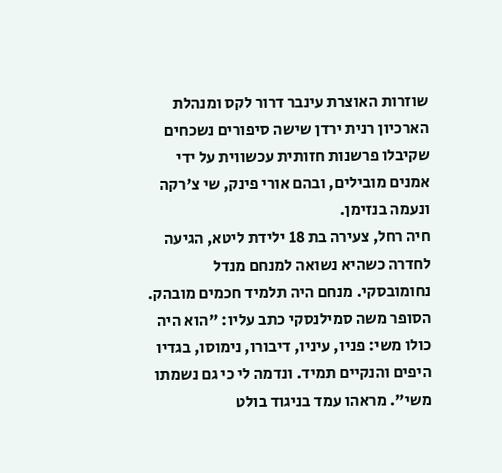שוזרות האוצרת עינבר דרור לקס ומנהלת הארכיון רנית ירדן שישה סיפורים נשכחים שקיבלו פרשנות חזותית עכשווית על ידי אמנים מובילים, ובהם אורי פינק, שי צ'רקה ונעמה בנזימן.
חיה רחל, צעירה בת 18 ילידת ליטא, הגיעה לחדרה כשהיא נשואה למנחם מנדל נחומובסקי. מנחם היה תלמיד חכמים מובהק. הסופר משה סמילנסקי כתב עליו: "הוא היה כולו משי: פניו, עיניו, דיבורו, נימוסו, בגדיו היפים והנקיים תמיד. ונדמה לי כי גם נשמתו משי". מראהו עמד בניגוד בולט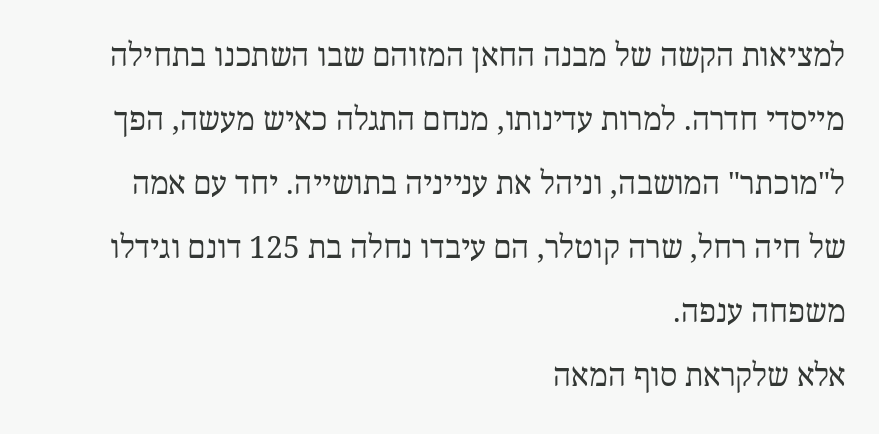למציאות הקשה של מבנה החאן המזוהם שבו השתכנו בתחילה מייסדי חדרה. למרות עדינותו, מנחם התגלה כאיש מעשה, הפך ל"מוכתר" המושבה, וניהל את ענייניה בתושייה. יחד עם אמה של חיה רחל, שרה קוטלר, הם עיבדו נחלה בת 125 דונם וגידלו משפחה ענפה.
אלא שלקראת סוף המאה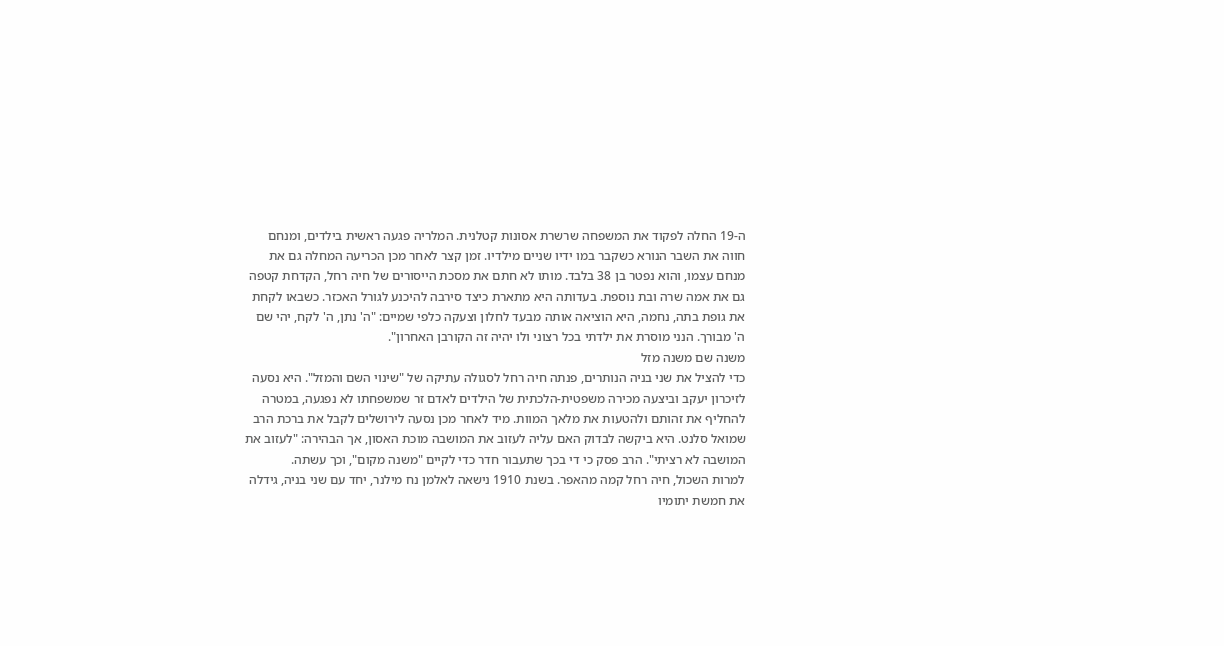ה-19 החלה לפקוד את המשפחה שרשרת אסונות קטלנית. המלריה פגעה ראשית בילדים, ומנחם חווה את השבר הנורא כשקבר במו ידיו שניים מילדיו. זמן קצר לאחר מכן הכריעה המחלה גם את מנחם עצמו, והוא נפטר בן 38 בלבד. מותו לא חתם את מסכת הייסורים של חיה רחל, הקדחת קטפה גם את אמה שרה ובת נוספת. בעדותה היא מתארת כיצד סירבה להיכנע לגורל האכזר. כשבאו לקחת את גופת בתה, נחמה, היא הוציאה אותה מבעד לחלון וצעקה כלפי שמיים: "ה' נתן, ה' לקח, יהי שם ה' מבורך. הנני מוסרת את ילדתי בכל רצוני ולו יהיה זה הקורבן האחרון".
משנה שם משנה מזל
כדי להציל את שני בניה הנותרים, פנתה חיה רחל לסגולה עתיקה של "שינוי השם והמזל". היא נסעה לזיכרון יעקב וביצעה מכירה משפטית-הלכתית של הילדים לאדם זר שמשפחתו לא נפגעה, במטרה להחליף את זהותם ולהטעות את מלאך המוות. מיד לאחר מכן נסעה לירושלים לקבל את ברכת הרב שמואל סלנט. היא ביקשה לבדוק האם עליה לעזוב את המושבה מוכת האסון, אך הבהירה: "לעזוב את המושבה לא רציתי". הרב פסק כי די בכך שתעבור חדר כדי לקיים "משנה מקום", וכך עשתה.
למרות השכול, חיה רחל קמה מהאפר. בשנת 1910 נישאה לאלמן נח מילנר, יחד עם שני בניה, גידלה את חמשת יתומיו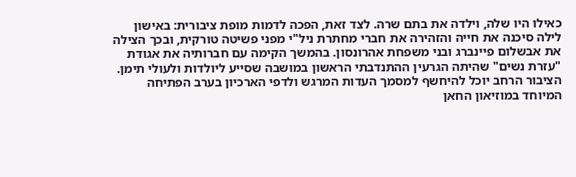כאילו היו שלה, וילדה את בתם שרה. לצד זאת, הפכה לדמות מופת ציבורית: באישון לילה סיכנה את חייה והזהירה את חברי מחתרת ניל"י מפני פשיטה טורקית, ובכך הצילה את אבשלום פיינברג ובני משפחת אהרונסון. בהמשך הקימה עם חברותיה את אגודת "עזרת נשים" שהיתה הגרעין ההתנדבתי הראשון במושבה שסייע ליולדות ולעולי תימן.
הציבור הרחב יוכל להיחשף למסמך העדות המרגש ולדפי הארכיון בערב הפתיחה המיוחד במוזיאון החאן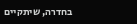בחדרה, שיתקיים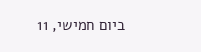ביום חמישי, 11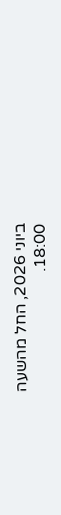ביוני 2026, החל מהשעה 18:00.